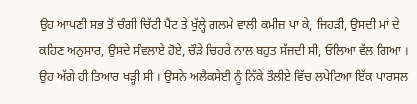ਉਹ ਆਪਣੀ ਸਭ ਤੋਂ ਚੰਗੀ ਚਿੱਟੀ ਪੈਂਟ ਤੇ ਖੁੱਲ੍ਹੇ ਗਲਮੇ ਵਾਲੀ ਕਮੀਜ਼ ਪਾ ਕੇ, ਜਿਹੜੀ, ਉਸਦੀ ਮਾਂ ਦੇ ਕਹਿਣ ਅਨੁਸਾਰ, ਉਸਦੇ ਸੰਵਲਾਏ ਹੋਏ, ਚੌੜੇ ਚਿਹਰੇ ਨਾਲ ਬਹੁਤ ਸੱਜਦੀ ਸੀ, ਓਲਿਆ ਵੱਲ ਗਿਆ । ਉਹ ਅੱਗੇ ਹੀ ਤਿਆਰ ਖੜ੍ਹੀ ਸੀ । ਉਸਨੇ ਅਲੈਕਸੇਈ ਨੂੰ ਨਿੱਕੇ ਤੌਲੀਏ ਵਿੱਚ ਲਪੇਟਿਆ ਇੱਕ ਪਾਰਸਲ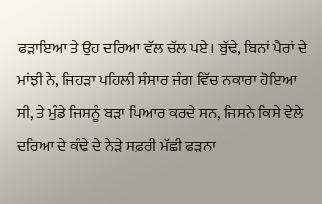ਫੜਾਇਆ ਤੇ ਉਹ ਦਰਿਆ ਵੱਲ ਚੱਲ ਪਏ। ਬੁੱਢੇ, ਬਿਨਾਂ ਪੈਰਾਂ ਦੇ ਮਾਂਝੀ ਨੇ, ਜਿਹੜਾ ਪਹਿਲੀ ਸੰਸਾਰ ਜੰਗ ਵਿੱਚ ਨਕਾਰਾ ਹੋਇਆ ਸੀ, ਤੇ ਮੁੰਡੇ ਜਿਸਨੂੰ ਬੜਾ ਪਿਆਰ ਕਰਦੇ ਸਨ, ਜਿਸਨੇ ਕਿਸੇ ਵੇਲੇ ਦਰਿਆ ਦੇ ਕੰਢੇ ਦੇ ਨੇੜੇ ਸਫ਼ਰੀ ਮੱਛੀ ਫੜਨਾ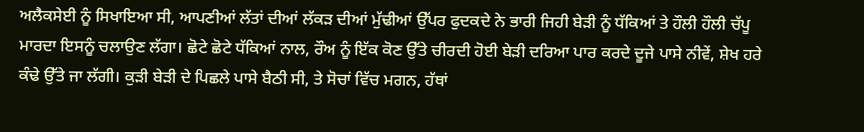ਅਲੈਕਸੇਈ ਨੂੰ ਸਿਖਾਇਆ ਸੀ, ਆਪਣੀਆਂ ਲੱਤਾਂ ਦੀਆਂ ਲੱਕੜ ਦੀਆਂ ਮੁੱਢੀਆਂ ਉੱਪਰ ਫੁਦਕਦੇ ਨੇ ਭਾਰੀ ਜਿਹੀ ਬੇੜੀ ਨੂੰ ਧੱਕਿਆਂ ਤੇ ਹੌਲੀ ਹੌਲੀ ਚੱਪੂ ਮਾਰਦਾ ਇਸਨੂੰ ਚਲਾਉਣ ਲੱਗਾ। ਛੋਟੇ ਛੋਟੇ ਧੱਕਿਆਂ ਨਾਲ, ਰੌਅ ਨੂੰ ਇੱਕ ਕੋਣ ਉੱਤੇ ਚੀਰਦੀ ਹੋਈ ਬੇੜੀ ਦਰਿਆ ਪਾਰ ਕਰਦੇ ਦੂਜੇ ਪਾਸੇ ਨੀਵੇਂ, ਸ਼ੇਖ ਹਰੇ ਕੰਢੇ ਉੱਤੇ ਜਾ ਲੱਗੀ। ਕੁੜੀ ਬੇੜੀ ਦੇ ਪਿਛਲੇ ਪਾਸੇ ਬੈਠੀ ਸੀ, ਤੇ ਸੋਚਾਂ ਵਿੱਚ ਮਗਨ, ਹੱਥਾਂ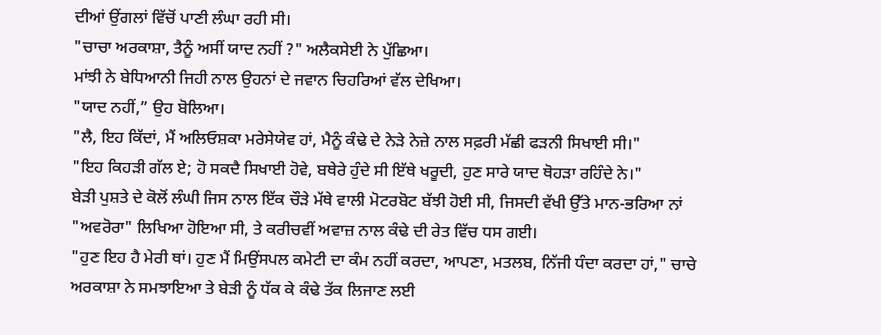ਦੀਆਂ ਉਂਗਲਾਂ ਵਿੱਚੋਂ ਪਾਣੀ ਲੰਘਾ ਰਹੀ ਸੀ।
"ਚਾਚਾ ਅਰਕਾਸ਼ਾ, ਤੈਨੂੰ ਅਸੀਂ ਯਾਦ ਨਹੀਂ ?" ਅਲੈਕਸੇਈ ਨੇ ਪੁੱਛਿਆ।
ਮਾਂਝੀ ਨੇ ਬੇਧਿਆਨੀ ਜਿਹੀ ਨਾਲ ਉਹਨਾਂ ਦੇ ਜਵਾਨ ਚਿਹਰਿਆਂ ਵੱਲ ਦੇਖਿਆ।
"ਯਾਦ ਨਹੀਂ,” ਉਹ ਬੋਲਿਆ।
"ਲੈ, ਇਹ ਕਿੱਦਾਂ, ਮੈਂ ਅਲਿਓਸ਼ਕਾ ਮਰੇਸੇਯੇਵ ਹਾਂ, ਮੈਨੂੰ ਕੰਢੇ ਦੇ ਨੇੜੇ ਨੇਜ਼ੇ ਨਾਲ ਸਫ਼ਰੀ ਮੱਛੀ ਫੜਨੀ ਸਿਖਾਈ ਸੀ।"
"ਇਹ ਕਿਹੜੀ ਗੱਲ ਏ; ਹੋ ਸਕਦੈ ਸਿਖਾਈ ਹੋਵੇ, ਬਥੇਰੇ ਹੁੰਦੇ ਸੀ ਇੱਥੇ ਖਰੂਦੀ, ਹੁਣ ਸਾਰੇ ਯਾਦ ਥੋਹੜਾ ਰਹਿੰਦੇ ਨੇ।"
ਬੇੜੀ ਪੁਸ਼ਤੇ ਦੇ ਕੋਲੋਂ ਲੰਘੀ ਜਿਸ ਨਾਲ ਇੱਕ ਚੌੜੇ ਮੱਥੇ ਵਾਲੀ ਮੋਟਰਬੋਟ ਬੱਝੀ ਹੋਈ ਸੀ, ਜਿਸਦੀ ਵੱਖੀ ਉੱਤੇ ਮਾਨ-ਭਰਿਆ ਨਾਂ "ਅਵਰੋਰਾ" ਲਿਖਿਆ ਹੋਇਆ ਸੀ, ਤੇ ਕਰੀਚਵੀਂ ਅਵਾਜ਼ ਨਾਲ ਕੰਢੇ ਦੀ ਰੇਤ ਵਿੱਚ ਧਸ ਗਈ।
"ਹੁਣ ਇਹ ਹੈ ਮੇਰੀ ਥਾਂ। ਹੁਣ ਮੈਂ ਮਿਉਂਸਪਲ ਕਮੇਟੀ ਦਾ ਕੰਮ ਨਹੀਂ ਕਰਦਾ, ਆਪਣਾ, ਮਤਲਬ, ਨਿੱਜੀ ਧੰਦਾ ਕਰਦਾ ਹਾਂ," ਚਾਚੇ ਅਰਕਾਸ਼ਾ ਨੇ ਸਮਝਾਇਆ ਤੇ ਬੇੜੀ ਨੂੰ ਧੱਕ ਕੇ ਕੰਢੇ ਤੱਕ ਲਿਜਾਣ ਲਈ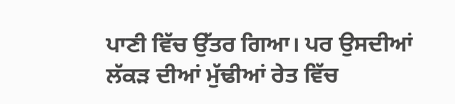ਪਾਣੀ ਵਿੱਚ ਉੱਤਰ ਗਿਆ। ਪਰ ਉਸਦੀਆਂ ਲੱਕੜ ਦੀਆਂ ਮੁੱਢੀਆਂ ਰੇਤ ਵਿੱਚ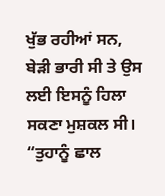ਖੁੱਭ ਰਹੀਆਂ ਸਨ, ਬੇੜੀ ਭਾਰੀ ਸੀ ਤੇ ਉਸ ਲਈ ਇਸਨੂੰ ਹਿਲਾ ਸਕਣਾ ਮੁਸ਼ਕਲ ਸੀ। “ਤੁਹਾਨੂੰ ਛਾਲ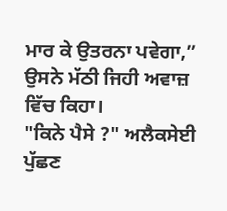ਮਾਰ ਕੇ ਉਤਰਨਾ ਪਵੇਗਾ,” ਉਸਨੇ ਮੱਠੀ ਜਿਹੀ ਅਵਾਜ਼ ਵਿੱਚ ਕਿਹਾ।
"ਕਿਨੇ ਪੈਸੇ ?" ਅਲੈਕਸੇਈ ਪੁੱਛਣ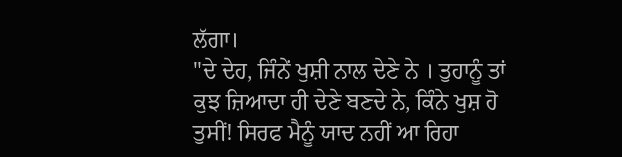ਲੱਗਾ।
"ਦੇ ਦੇਹ, ਜਿੰਨੇਂ ਖੁਸ਼ੀ ਨਾਲ ਦੇਣੇ ਨੇ । ਤੁਹਾਨੂੰ ਤਾਂ ਕੁਝ ਜ਼ਿਆਦਾ ਹੀ ਦੇਣੇ ਬਣਦੇ ਨੇ, ਕਿੰਨੇ ਖੁਸ਼ ਹੋ ਤੁਸੀਂ! ਸਿਰਫ ਮੈਨੂੰ ਯਾਦ ਨਹੀਂ ਆ ਰਿਹਾ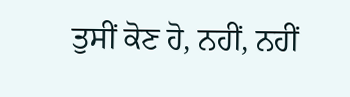ਤੁਸੀਂ ਕੋਣ ਹੋ, ਨਹੀਂ, ਨਹੀਂ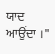ਯਾਦ ਆਉਂਦਾ ।"